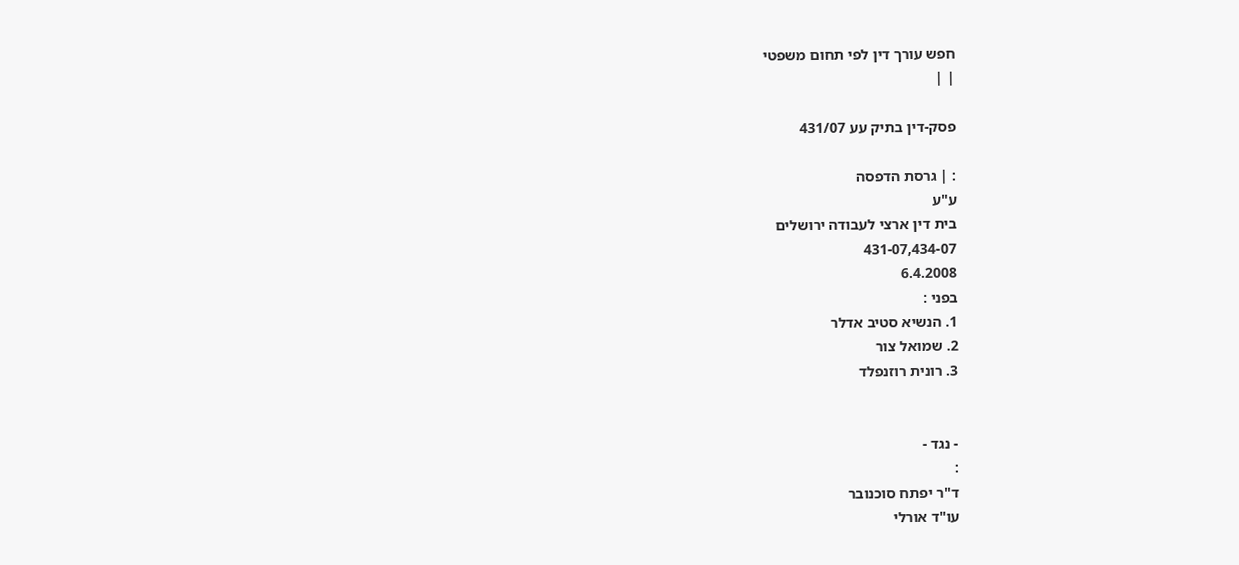חפש עורך דין לפי תחום משפטי
| |

פסק-דין בתיק עע 431/07

: | גרסת הדפסה
ע"ע
בית דין ארצי לעבודה ירושלים
431-07,434-07
6.4.2008
בפני :
1. הנשיא סטיב אדלר
2. שמואל צור
3. רונית רוזנפלד


- נגד -
:
ד"ר יפתח סוכנובר
עו"ד אורלי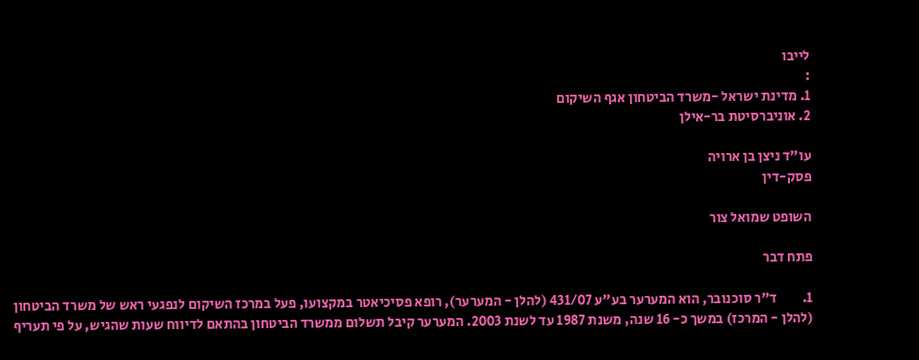לייבו
:
1. מדינת ישראל -משרד הביטחון אגף השיקום
2. אוניברסיטת בר-אילן

עו"ד ניצן בן ארויה
פסק-דין

השופט שמואל צור

פתח דבר

1.         ד"ר סוכנובר, הוא המערער בע"ע 431/07 (להלן - המערער), רופא פסיכיאטר במקצועו, פעל במרכז השיקום לנפגעי ראש של משרד הביטחון (להלן - המרכז) במשך כ- 16 שנה, משנת 1987 עד לשנת 2003. המערער קיבל תשלום ממשרד הביטחון בהתאם לדיווח שעות שהגיש, על פי תעריף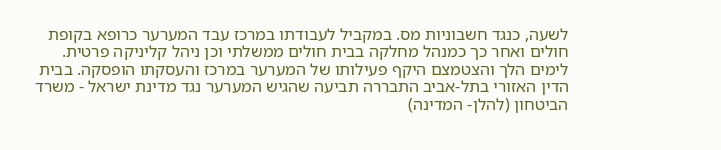לשעה, כנגד חשבוניות מס. במקביל לעבודתו במרכז עבד המערער כרופא בקופת חולים ואחר כך כמנהל מחלקה בבית חולים ממשלתי וכן ניהל קליניקה פרטית. לימים הלך והצטמצם היקף פעילותו של המערער במרכז והעסקתו הופסקה. בבית הדין האזורי בתל-אביב התבררה תביעה שהגיש המערער נגד מדינת ישראל - משרד הביטחון (להלן- המדינה)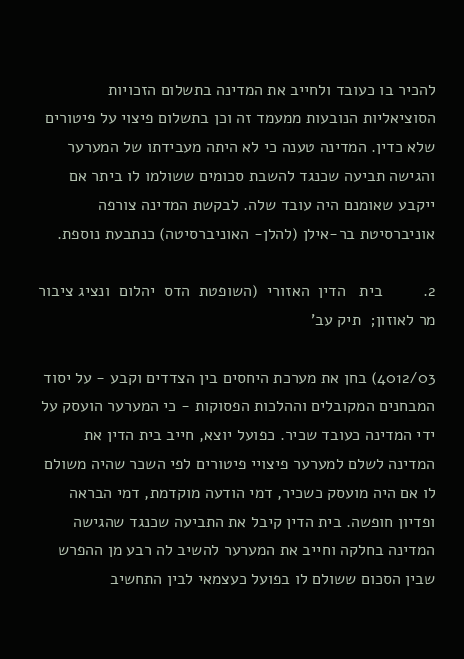להכיר בו כעובד ולחייב את המדינה בתשלום הזכויות הסוציאליות הנובעות ממעמד זה וכן בתשלום פיצוי על פיטורים שלא כדין. המדינה טענה כי לא היתה מעבידתו של המערער והגישה תביעה שכנגד להשבת סכומים ששולמו לו ביתר אם ייקבע שאומנם היה עובד שלה. לבקשת המדינה צורפה אוניברסיטת בר-אילן (להלן- האוניברסיטה) כנתבעת נוספת.

2.         בית   הדין  האזורי  (השופטת  הדס  יהלום  ונציג ציבור מר לאוזון;  תיק עב'

4012/03) בחן את מערכת היחסים בין הצדדים וקבע - על יסוד המבחנים המקובלים וההלכות הפסוקות - כי המערער הועסק על ידי המדינה כעובד שכיר. כפועל יוצא, חייב בית הדין את המדינה לשלם למערער פיצויי פיטורים לפי השכר שהיה משולם לו אם היה מועסק כשכיר, דמי הודעה מוקדמת, דמי הבראה ופדיון חופשה. בית הדין קיבל את התביעה שכנגד שהגישה המדינה בחלקה וחייב את המערער להשיב לה רבע מן ההפרש שבין הסכום ששולם לו בפועל כעצמאי לבין התחשיב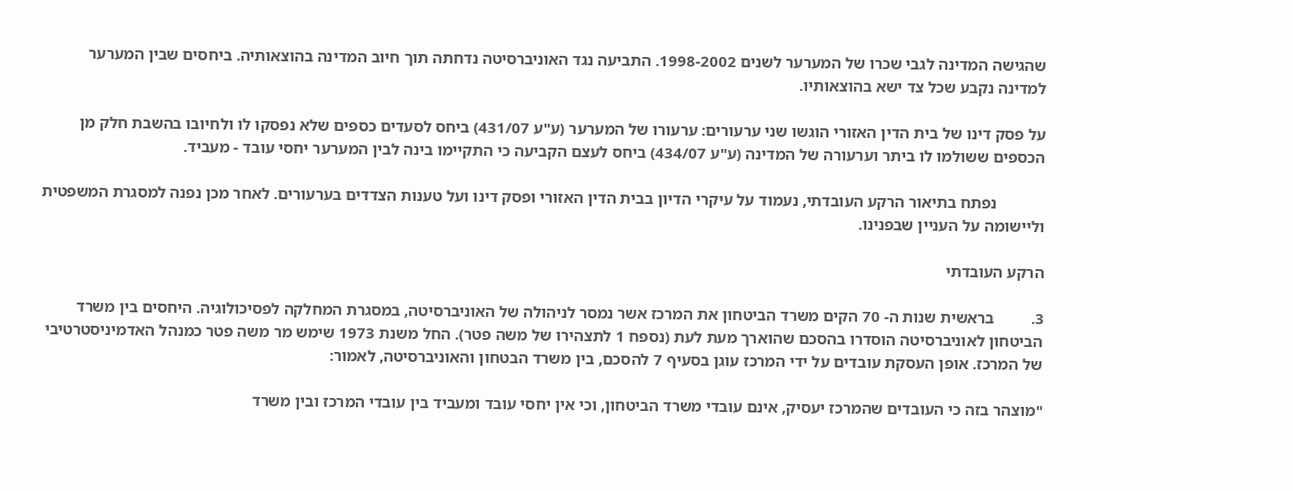שהגישה המדינה לגבי שכרו של המערער לשנים 1998-2002. התביעה נגד האוניברסיטה נדחתה תוך חיוב המדינה בהוצאותיה. ביחסים שבין המערער למדינה נקבע שכל צד ישא בהוצאותיו.

על פסק דינו של בית הדין האזורי הוגשו שני ערעורים: ערעורו של המערער (ע"ע 431/07) ביחס לסעדים כספים שלא נפסקו לו ולחיובו בהשבת חלק מן הכספים ששולמו לו ביתר וערעורה של המדינה (ע"ע 434/07) ביחס לעצם הקביעה כי התקיימו בינה לבין המערער יחסי עובד - מעביד.

            נפתח בתיאור הרקע העובדתי, נעמוד על עיקרי הדיון בבית הדין האזורי ופסק דינו ועל טענות הצדדים בערעורים. לאחר מכן נפנה למסגרת המשפטית וליישומה על העניין שבפנינו.

הרקע העובדתי

3.         בראשית שנות ה- 70 הקים משרד הביטחון את המרכז אשר נמסר לניהולה של האוניברסיטה, במסגרת המחלקה לפסיכולוגיה. היחסים בין משרד הביטחון לאוניברסיטה הוסדרו בהסכם שהוארך מעת לעת (נספח 1 לתצהירו של משה פטר). החל משנת 1973 שימש מר משה פטר כמנהל האדמיניסטרטיבי של המרכז. אופן העסקת עובדים על ידי המרכז עוגן בסעיף 7 להסכם, בין משרד הבטחון והאוניברסיטה, לאמור:

"מוצהר בזה כי העובדים שהמרכז יעסיק, אינם עובדי משרד הביטחון, וכי אין יחסי עובד ומעביד בין עובדי המרכז ובין משרד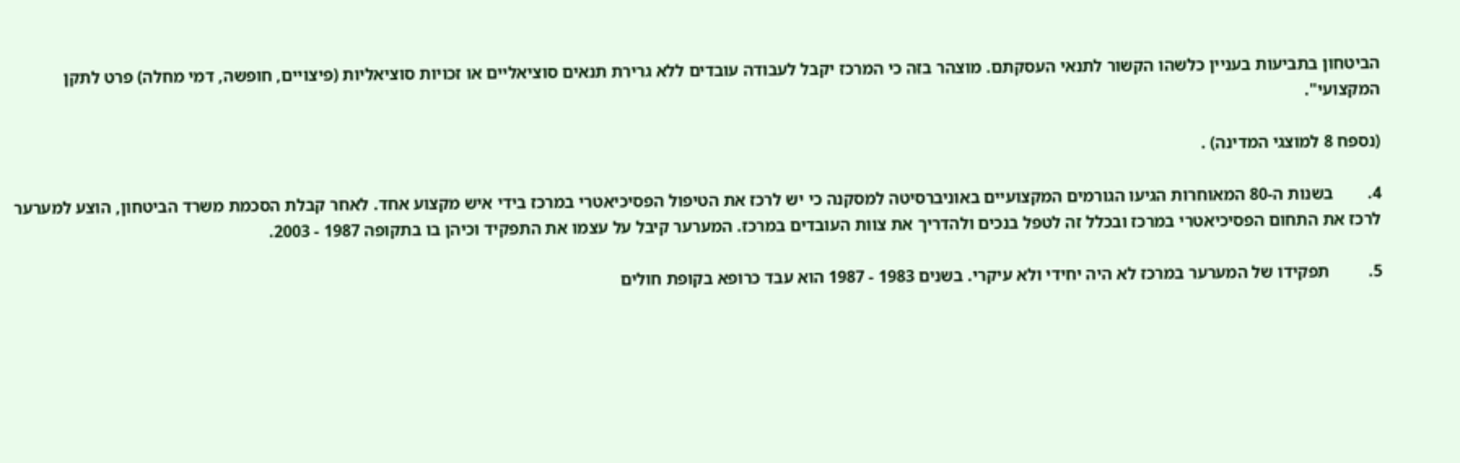הביטחון בתביעות בעניין כלשהו הקשור לתנאי העסקתם. מוצהר בזה כי המרכז יקבל לעבודה עובדים ללא גרירת תנאים סוציאליים או זכויות סוציאליות (פיצויים, חופשה, דמי מחלה) פרט לתקן המקצועי".

(נספח 8 למוצגי המדינה) .

4.        בשנות ה-80 המאוחרות הגיעו הגורמים המקצועיים באוניברסיטה למסקנה כי יש לרכז את הטיפול הפסיכיאטרי במרכז בידי איש מקצוע אחד. לאחר קבלת הסכמת משרד הביטחון, הוצע למערער לרכז את התחום הפסיכיאטרי במרכז ובכלל זה לטפל בנכים ולהדריך את צוות העובדים במרכז. המערער קיבל על עצמו את התפקיד וכיהן בו בתקופה 1987 - 2003.

5.         תפקידו של המערער במרכז לא היה יחידי ולא עיקרי. בשנים 1983 - 1987 הוא עבד כרופא בקופת חולים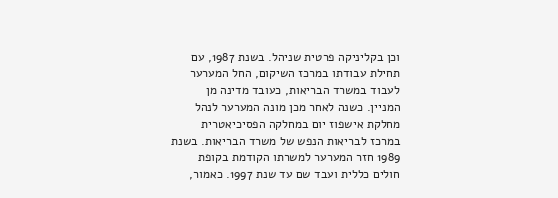וכן בקליניקה פרטית שניהל. בשנת 1987, עם תחילת עבודתו במרכז השיקום, החל המערער לעבוד במשרד הבריאות, כעובד מדינה מן המניין. כשנה לאחר מכן מונה המערער לנהל מחלקת אישפוז יום במחלקה הפסיכיאטרית במרכז לבריאות הנפש של משרד הבריאות. בשנת 1989 חזר המערער למשרתו הקודמת בקופת חולים כללית ועבד שם עד שנת 1997. כאמור,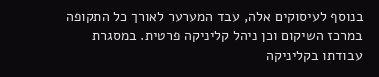בנוסף לעיסוקים אלה, עבד המערער לאורך כל התקופה במרכז השיקום וכן ניהל קליניקה פרטית. במסגרת עבודתו בקליניקה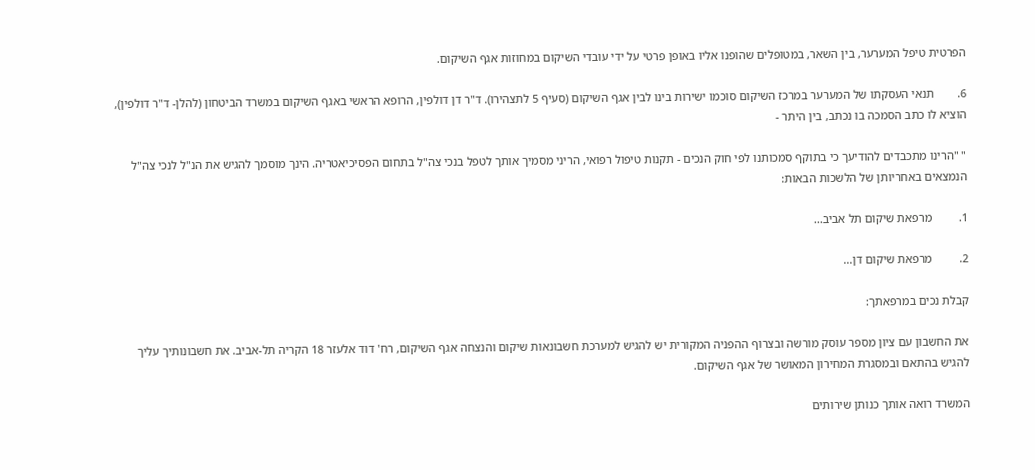הפרטית טיפל המערער, בין השאר, במטופלים שהופנו אליו באופן פרטי על ידי עובדי השיקום במחוזות אגף השיקום.

6.        תנאי העסקתו של המערער במרכז השיקום סוכמו ישירות בינו לבין אגף השיקום (סעיף 5 לתצהירו). ד"ר דן דולפין, הרופא הראשי באגף השיקום במשרד הביטחון (להלן- ד"ר דולפין), הוציא לו כתב הסמכה בו נכתב, בין היתר -

" "הרינו מתכבדים להודיעך כי בתוקף סמכותנו לפי חוק הנכים - תקנות טיפול רפואי, הריני מסמיך אותך לטפל בנכי צה"ל בתחום הפסיכיאטריה. הינך מוסמך להגיש את הנ"ל לנכי צה"ל הנמצאים באחריותן של הלשכות הבאות:

1.         מרפאת שיקום תל אביב...

2.         מרפאת שיקום דן...

קבלת נכים במרפאתך:

את החשבון עם ציון מספר עוסק מורשה ובצרוף ההפניה המקורית יש להגיש למערכת חשבונאות שיקום והנצחה אגף השיקום, רח' דוד אלעזר 18 הקריה תל-אביב. את חשבונותיך עליך להגיש בהתאם ובמסגרת המחירון המאושר של אגף השיקום.

המשרד רואה אותך כנותן שירותים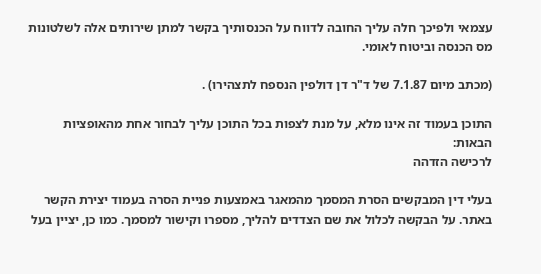עצמאי ולפיכך חלה עליך החובה לדווח על הכנסותיך בקשר למתן שירותים אלה לשלטונות מס הכנסה וביטוח לאומי.

(מכתב מיום 7.1.87 של ד"ר דן דולפין הנספח לתצהירו) .

התוכן בעמוד זה אינו מלא, על מנת לצפות בכל התוכן עליך לבחור אחת מהאופציות הבאות:
לרכישה הזדהה

בעלי דין המבקשים הסרת המסמך מהמאגר באמצעות פניית הסרה בעמוד יצירת הקשר באתר. על הבקשה לכלול את שם הצדדים להליך, מספרו וקישור למסמך. כמו כן, יציין בעל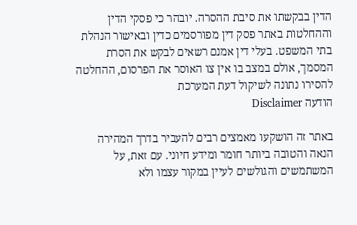הדין בבקשתו את סיבת ההסרה. יובהר כי פסקי הדין וההחלטות באתר פסק דין מפורסמים כדין ובאישור הנהלת בתי המשפט. בעלי דין אמנם רשאים לבקש את הסרת המסמך, אולם במצב בו אין צו האוסר את הפרסום, ההחלטה להסירו נתונה לשיקול דעת המערכת
הודעה Disclaimer

באתר זה הושקעו מאמצים רבים להעביר בדרך המהירה הנאה והטובה ביותר חומר ומידע חיוני. עם זאת, על המשתמשים והגולשים לעיין במקור עצמו ולא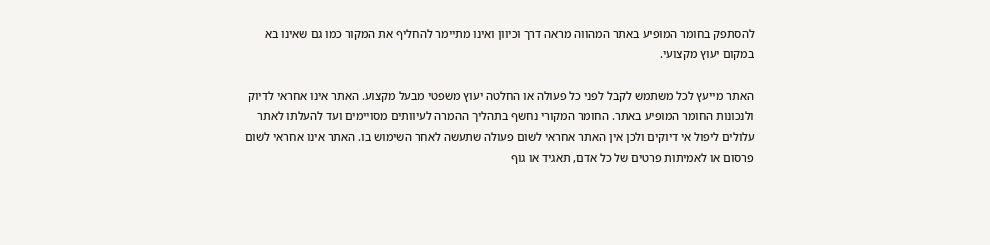להסתפק בחומר המופיע באתר המהווה מראה דרך וכיוון ואינו מתיימר להחליף את המקור כמו גם שאינו בא במקום יעוץ מקצועי.

האתר מייעץ לכל משתמש לקבל לפני כל פעולה או החלטה יעוץ משפטי מבעל מקצוע. האתר אינו אחראי לדיוק ולנכונות החומר המופיע באתר. החומר המקורי נחשף בתהליך ההמרה לעיוותים מסויימים ועד להעלתו לאתר עלולים ליפול אי דיוקים ולכן אין האתר אחראי לשום פעולה שתעשה לאחר השימוש בו. האתר אינו אחראי לשום פרסום או לאמיתות פרטים של כל אדם, תאגיד או גוף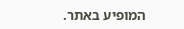המופיע באתר.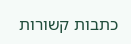כתבות קשורות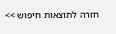חזרה לתוצאות חיפוש >>